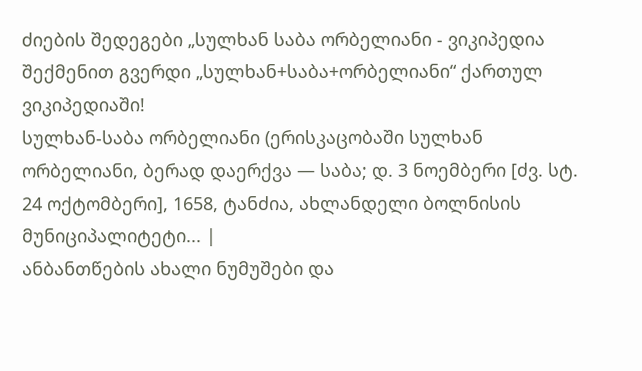ძიების შედეგები „სულხან საბა ორბელიანი - ვიკიპედია
შექმენით გვერდი „სულხან+საბა+ორბელიანი“ ქართულ ვიკიპედიაში!
სულხან-საბა ორბელიანი (ერისკაცობაში სულხან ორბელიანი, ბერად დაერქვა — საბა; დ. 3 ნოემბერი [ძვ. სტ. 24 ოქტომბერი], 1658, ტანძია, ახლანდელი ბოლნისის მუნიციპალიტეტი... |
ანბანთწების ახალი ნუმუშები და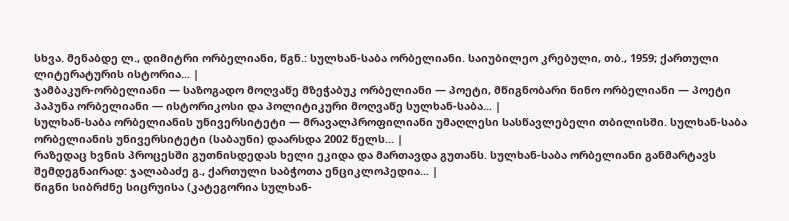სხვა. მენაბდე ლ., დიმიტრი ორბელიანი, წგნ.: სულხან-საბა ორბელიანი. საიუბილეო კრებული, თბ., 1959; ქართული ლიტერატურის ისტორია... |
ჯამბაკურ-ორბელიანი — საზოგადო მოღვაწე მზეჭაბუკ ორბელიანი — პოეტი, მწიგნობარი ნინო ორბელიანი — პოეტი პაპუნა ორბელიანი — ისტორიკოსი და პოლიტიკური მოღვაწე სულხან-საბა... |
სულხან-საბა ორბელიანის უნივერსიტეტი — მრავალპროფილიანი უმაღლესი სასწავლებელი თბილისში. სულხან-საბა ორბელიანის უნივერსიტეტი (საბაუნი) დაარსდა 2002 წელს... |
რაზედაც ხვნის პროცესში გუთნისდედას ხელი ეკიდა და მართავდა გუთანს. სულხან-საბა ორბელიანი განმარტავს შემდეგნაირად: ჯალაბაძე გ., ქართული საბჭოთა ენციკლოპედია... |
წიგნი სიბრძნე სიცრუისა (კატეგორია სულხან-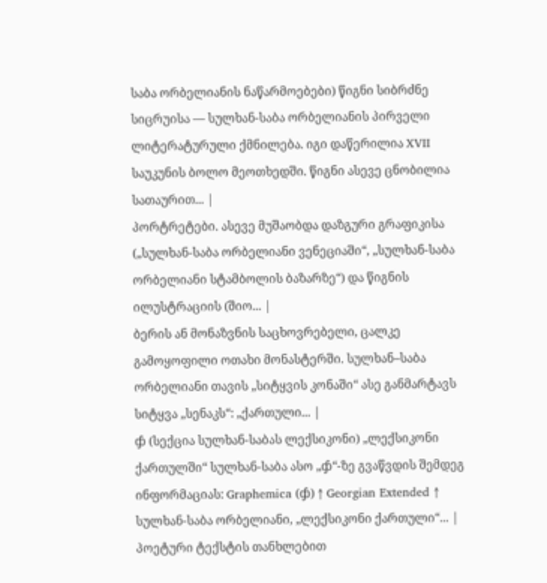საბა ორბელიანის ნაწარმოებები) წიგნი სიბრძნე სიცრუისა — სულხან-საბა ორბელიანის პირველი ლიტერატურული ქმნილება. იგი დაწერილია XVII საუკუნის ბოლო მეოთხედში. წიგნი ასევე ცნობილია სათაურით... |
პორტრეტები. ასევე მუშაობდა დაზგური გრაფიკისა („სულხან-საბა ორბელიანი ვენეციაში“, „სულხან-საბა ორბელიანი სტამბოლის ბაზარზე“) და წიგნის ილუსტრაციის (შიო... |
ბერის ან მონაზვნის საცხოვრებელი, ცალკე გამოყოფილი ოთახი მონასტერში. სულხან–საბა ორბელიანი თავის „სიტყვის კონაში“ ასე განმარტავს სიტყვა „სენაკს“: „ქართული... |
ჶ (სექცია სულხან-საბას ლექსიკონი) „ლექსიკონი ქართულში“ სულხან-საბა ასო „ჶ“-ზე გვაწვდის შემდეგ ინფორმაციას: Graphemica (ჶ) ↑ Georgian Extended ↑ სულხან-საბა ორბელიანი, „ლექსიკონი ქართული“... |
პოეტური ტექსტის თანხლებით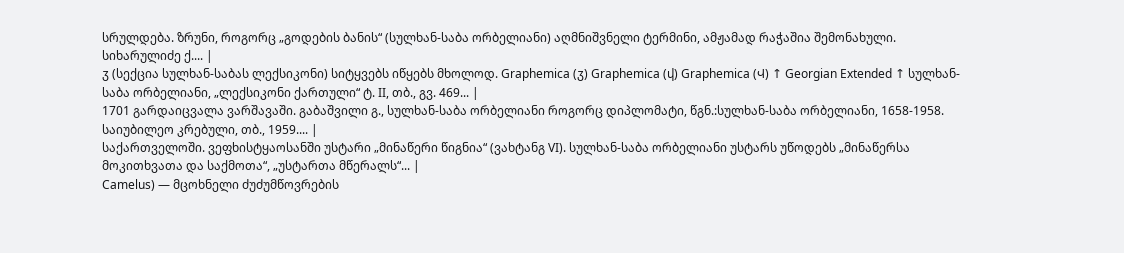სრულდება. ზრუნი, როგორც „გოდების ბანის“ (სულხან-საბა ორბელიანი) აღმნიშვნელი ტერმინი, ამჟამად რაჭაშია შემონახული. სიხარულიძე ქ.... |
ჳ (სექცია სულხან-საბას ლექსიკონი) სიტყვებს იწყებს მხოლოდ. Graphemica (ჳ) Graphemica (ⴣ) Graphemica (Ⴣ) ↑ Georgian Extended ↑ სულხან-საბა ორბელიანი, „ლექსიკონი ქართული“ ტ. II, თბ., გვ. 469... |
1701 გარდაიცვალა ვარშავაში. გაბაშვილი გ., სულხან-საბა ორბელიანი როგორც დიპლომატი, წგნ.:სულხან-საბა ორბელიანი, 1658-1958. საიუბილეო კრებული, თბ., 1959.... |
საქართველოში. ვეფხისტყაოსანში უსტარი „მინაწერი წიგნია“ (ვახტანგ VI). სულხან-საბა ორბელიანი უსტარს უწოდებს „მინაწერსა მოკითხვათა და საქმოთა“, „უსტართა მწერალს“... |
Camelus) — მცოხნელი ძუძუმწოვრების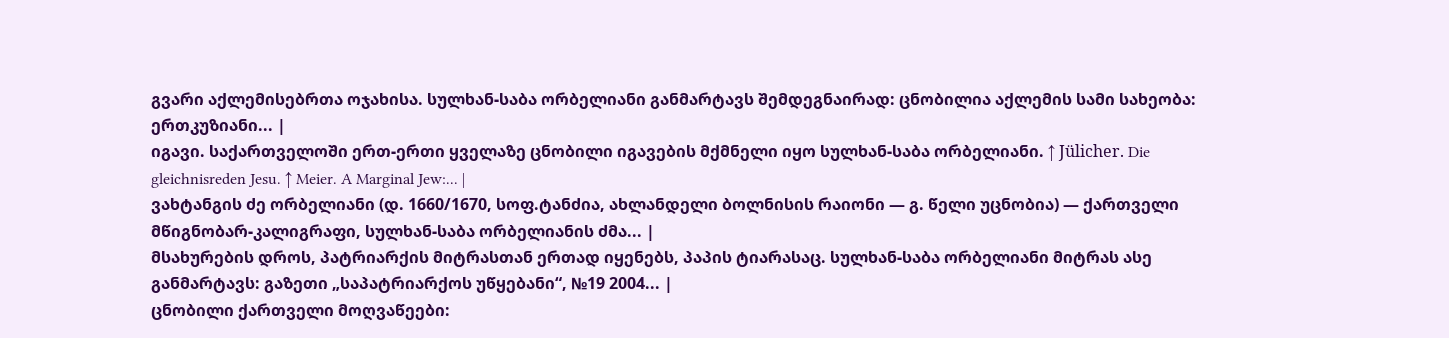გვარი აქლემისებრთა ოჯახისა. სულხან-საბა ორბელიანი განმარტავს შემდეგნაირად: ცნობილია აქლემის სამი სახეობა: ერთკუზიანი... |
იგავი. საქართველოში ერთ-ერთი ყველაზე ცნობილი იგავების მქმნელი იყო სულხან-საბა ორბელიანი. ↑ Jülicher. Die gleichnisreden Jesu. ↑ Meier. A Marginal Jew:... |
ვახტანგის ძე ორბელიანი (დ. 1660/1670, სოფ.ტანძია, ახლანდელი ბოლნისის რაიონი — გ. წელი უცნობია) — ქართველი მწიგნობარ-კალიგრაფი, სულხან-საბა ორბელიანის ძმა... |
მსახურების დროს, პატრიარქის მიტრასთან ერთად იყენებს, პაპის ტიარასაც. სულხან-საბა ორბელიანი მიტრას ასე განმარტავს: გაზეთი „საპატრიარქოს უწყებანი“, №19 2004... |
ცნობილი ქართველი მოღვაწეები: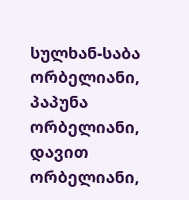სულხან-საბა ორბელიანი, პაპუნა ორბელიანი, დავით ორბელიანი,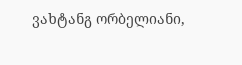ვახტანგ ორბელიანი,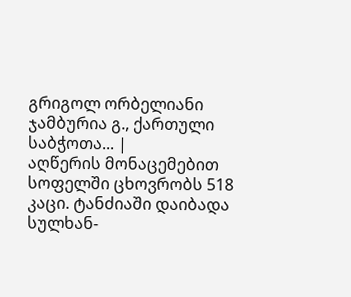გრიგოლ ორბელიანი ჯამბურია გ., ქართული საბჭოთა... |
აღწერის მონაცემებით სოფელში ცხოვრობს 518 კაცი. ტანძიაში დაიბადა სულხან-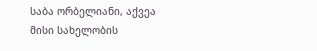საბა ორბელიანი, აქვეა მისი სახელობის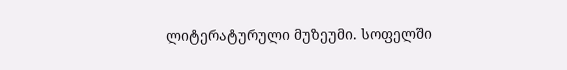ლიტერატურული მუზეუმი. სოფელში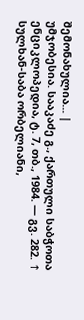შემონახულია... |
უმჯობესია. სააკაძე გ., ქართული საბჭოთა ენციკლოპედია, ტ. 7, თბ., 1984. — გვ. 282. ↑ სულხან-საბა ორბელიანი,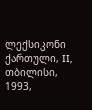ლექსიკონი ქართული, II, თბილისი, 1993,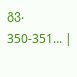გვ. 350-351... |